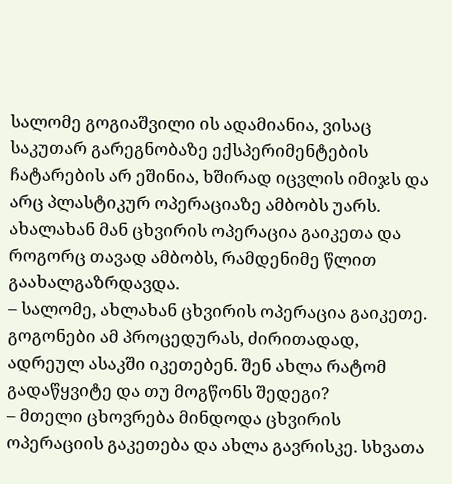სალომე გოგიაშვილი ის ადამიანია, ვისაც საკუთარ გარეგნობაზე ექსპერიმენტების ჩატარების არ ეშინია, ხშირად იცვლის იმიჯს და არც პლასტიკურ ოპერაციაზე ამბობს უარს. ახალახან მან ცხვირის ოპერაცია გაიკეთა და როგორც თავად ამბობს, რამდენიმე წლით გაახალგაზრდავდა.
– სალომე, ახლახან ცხვირის ოპერაცია გაიკეთე. გოგონები ამ პროცედურას, ძირითადად, ადრეულ ასაკში იკეთებენ. შენ ახლა რატომ გადაწყვიტე და თუ მოგწონს შედეგი?
– მთელი ცხოვრება მინდოდა ცხვირის ოპერაციის გაკეთება და ახლა გავრისკე. სხვათა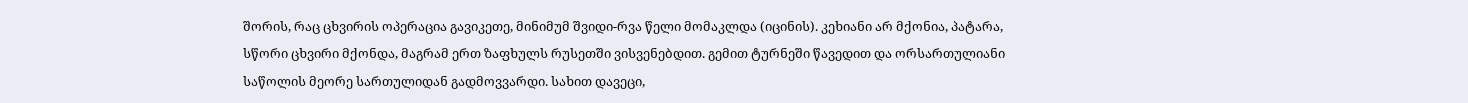შორის, რაც ცხვირის ოპერაცია გავიკეთე, მინიმუმ შვიდი-რვა წელი მომაკლდა (იცინის). კეხიანი არ მქონია, პატარა, სწორი ცხვირი მქონდა, მაგრამ ერთ ზაფხულს რუსეთში ვისვენებდით. გემით ტურნეში წავედით და ორსართულიანი საწოლის მეორე სართულიდან გადმოვვარდი. სახით დავეცი,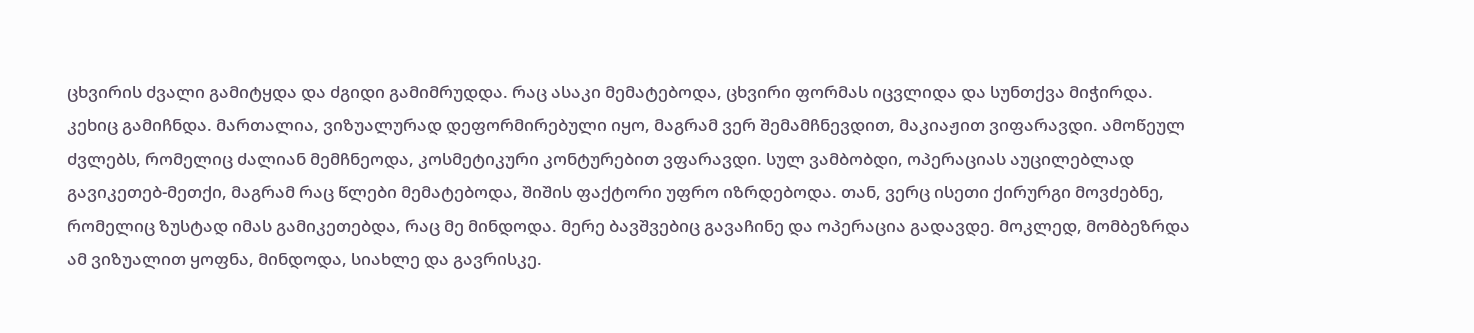ცხვირის ძვალი გამიტყდა და ძგიდი გამიმრუდდა. რაც ასაკი მემატებოდა, ცხვირი ფორმას იცვლიდა და სუნთქვა მიჭირდა. კეხიც გამიჩნდა. მართალია, ვიზუალურად დეფორმირებული იყო, მაგრამ ვერ შემამჩნევდით, მაკიაჟით ვიფარავდი. ამოწეულ ძვლებს, რომელიც ძალიან მემჩნეოდა, კოსმეტიკური კონტურებით ვფარავდი. სულ ვამბობდი, ოპერაციას აუცილებლად გავიკეთებ-მეთქი, მაგრამ რაც წლები მემატებოდა, შიშის ფაქტორი უფრო იზრდებოდა. თან, ვერც ისეთი ქირურგი მოვძებნე, რომელიც ზუსტად იმას გამიკეთებდა, რაც მე მინდოდა. მერე ბავშვებიც გავაჩინე და ოპერაცია გადავდე. მოკლედ, მომბეზრდა ამ ვიზუალით ყოფნა, მინდოდა, სიახლე და გავრისკე.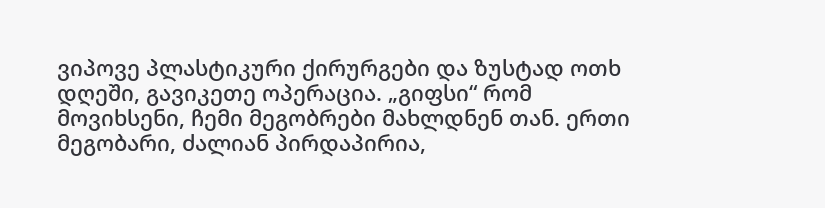ვიპოვე პლასტიკური ქირურგები და ზუსტად ოთხ დღეში, გავიკეთე ოპერაცია. „გიფსი“ რომ მოვიხსენი, ჩემი მეგობრები მახლდნენ თან. ერთი მეგობარი, ძალიან პირდაპირია,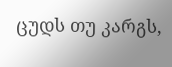ცუდს თუ კარგს,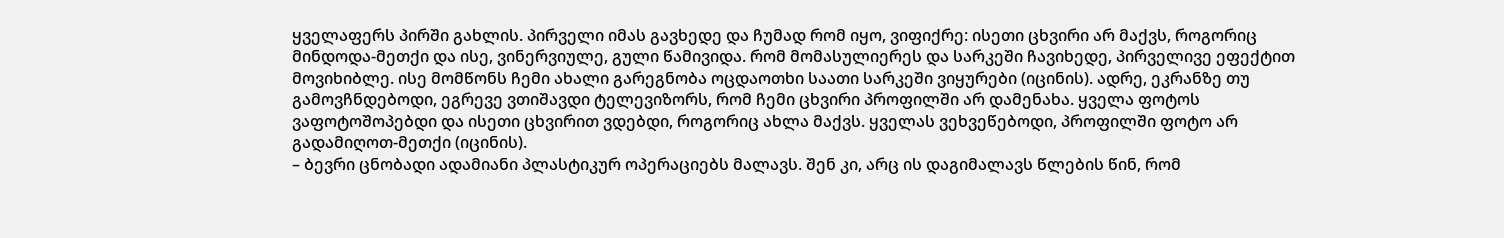ყველაფერს პირში გახლის. პირველი იმას გავხედე და ჩუმად რომ იყო, ვიფიქრე: ისეთი ცხვირი არ მაქვს, როგორიც მინდოდა-მეთქი და ისე, ვინერვიულე, გული წამივიდა. რომ მომასულიერეს და სარკეში ჩავიხედე, პირველივე ეფექტით მოვიხიბლე. ისე მომწონს ჩემი ახალი გარეგნობა ოცდაოთხი საათი სარკეში ვიყურები (იცინის). ადრე, ეკრანზე თუ გამოვჩნდებოდი, ეგრევე ვთიშავდი ტელევიზორს, რომ ჩემი ცხვირი პროფილში არ დამენახა. ყველა ფოტოს ვაფოტოშოპებდი და ისეთი ცხვირით ვდებდი, როგორიც ახლა მაქვს. ყველას ვეხვეწებოდი, პროფილში ფოტო არ გადამიღოთ-მეთქი (იცინის).
– ბევრი ცნობადი ადამიანი პლასტიკურ ოპერაციებს მალავს. შენ კი, არც ის დაგიმალავს წლების წინ, რომ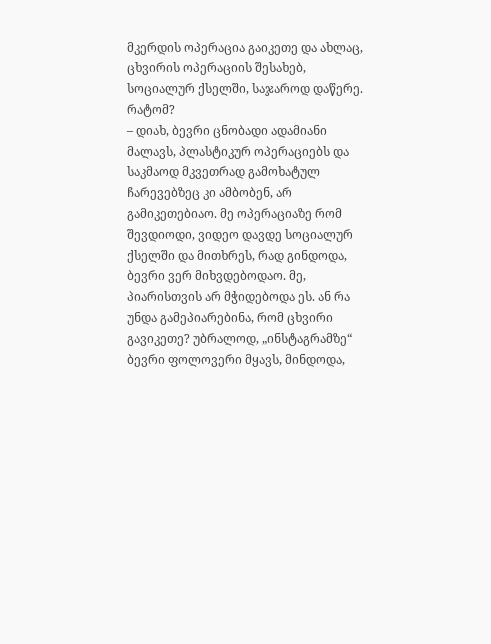მკერდის ოპერაცია გაიკეთე და ახლაც, ცხვირის ოპერაციის შესახებ, სოციალურ ქსელში, საჯაროდ დაწერე. რატომ?
– დიახ, ბევრი ცნობადი ადამიანი მალავს, პლასტიკურ ოპერაციებს და საკმაოდ მკვეთრად გამოხატულ ჩარევებზეც კი ამბობენ, არ გამიკეთებიაო. მე ოპერაციაზე რომ შევდიოდი, ვიდეო დავდე სოციალურ ქსელში და მითხრეს, რად გინდოდა, ბევრი ვერ მიხვდებოდაო. მე, პიარისთვის არ მჭიდებოდა ეს. ან რა უნდა გამეპიარებინა, რომ ცხვირი გავიკეთე? უბრალოდ, „ინსტაგრამზე“ ბევრი ფოლოვერი მყავს, მინდოდა,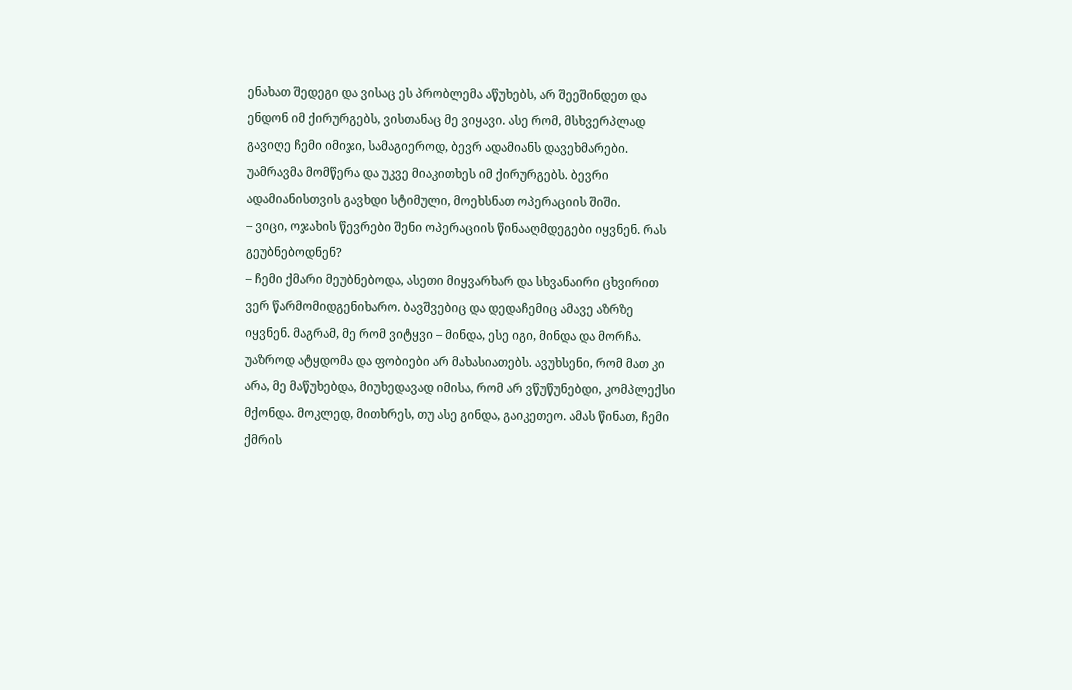ენახათ შედეგი და ვისაც ეს პრობლემა აწუხებს, არ შეეშინდეთ და ენდონ იმ ქირურგებს, ვისთანაც მე ვიყავი. ასე რომ, მსხვერპლად გავიღე ჩემი იმიჯი, სამაგიეროდ, ბევრ ადამიანს დავეხმარები. უამრავმა მომწერა და უკვე მიაკითხეს იმ ქირურგებს. ბევრი ადამიანისთვის გავხდი სტიმული, მოეხსნათ ოპერაციის შიში.
– ვიცი, ოჯახის წევრები შენი ოპერაციის წინააღმდეგები იყვნენ. რას გეუბნებოდნენ?
– ჩემი ქმარი მეუბნებოდა, ასეთი მიყვარხარ და სხვანაირი ცხვირით ვერ წარმომიდგენიხარო. ბავშვებიც და დედაჩემიც ამავე აზრზე იყვნენ. მაგრამ, მე რომ ვიტყვი – მინდა, ესე იგი, მინდა და მორჩა. უაზროდ ატყდომა და ფობიები არ მახასიათებს. ავუხსენი, რომ მათ კი არა, მე მაწუხებდა, მიუხედავად იმისა, რომ არ ვწუწუნებდი, კომპლექსი მქონდა. მოკლედ, მითხრეს, თუ ასე გინდა, გაიკეთეო. ამას წინათ, ჩემი ქმრის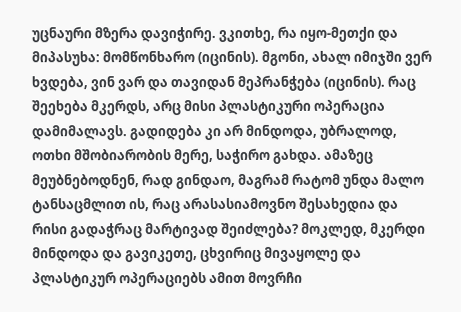უცნაური მზერა დავიჭირე. ვკითხე, რა იყო-მეთქი და მიპასუხა: მომწონხარო (იცინის). მგონი, ახალ იმიჯში ვერ ხვდება, ვინ ვარ და თავიდან მეპრანჭება (იცინის). რაც შეეხება მკერდს, არც მისი პლასტიკური ოპერაცია დამიმალავს. გადიდება კი არ მინდოდა, უბრალოდ, ოთხი მშობიარობის მერე, საჭირო გახდა. ამაზეც მეუბნებოდნენ, რად გინდაო, მაგრამ რატომ უნდა მალო ტანსაცმლით ის, რაც არასასიამოვნო შესახედია და რისი გადაჭრაც მარტივად შეიძლება? მოკლედ, მკერდი მინდოდა და გავიკეთე, ცხვირიც მივაყოლე და პლასტიკურ ოპერაციებს ამით მოვრჩი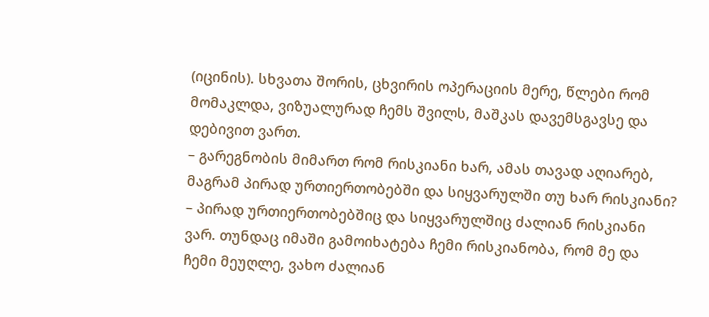(იცინის). სხვათა შორის, ცხვირის ოპერაციის მერე, წლები რომ მომაკლდა, ვიზუალურად ჩემს შვილს, მაშკას დავემსგავსე და დებივით ვართ.
– გარეგნობის მიმართ რომ რისკიანი ხარ, ამას თავად აღიარებ, მაგრამ პირად ურთიერთობებში და სიყვარულში თუ ხარ რისკიანი?
– პირად ურთიერთობებშიც და სიყვარულშიც ძალიან რისკიანი ვარ. თუნდაც იმაში გამოიხატება ჩემი რისკიანობა, რომ მე და ჩემი მეუღლე, ვახო ძალიან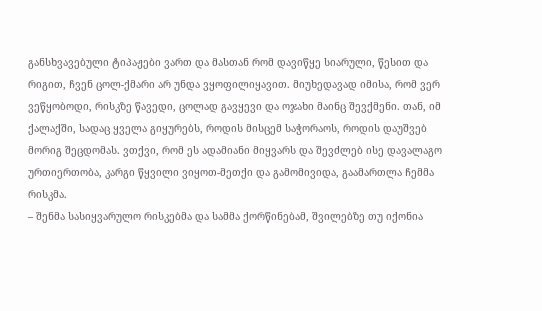განსხვავებული ტიპაჟები ვართ და მასთან რომ დავიწყე სიარული, წესით და რიგით, ჩვენ ცოლ-ქმარი არ უნდა ვყოფილიყავით. მიუხედავად იმისა, რომ ვერ ვეწყობოდი, რისკზე წავედი, ცოლად გავყევი და ოჯახი მაინც შევქმენი. თან, იმ ქალაქში, სადაც ყველა გიყურებს, როდის მისცემ საჭორაოს, როდის დაუშვებ მორიგ შეცდომას. ვთქვი, რომ ეს ადამიანი მიყვარს და შევძლებ ისე დავალაგო ურთიერთობა, კარგი წყვილი ვიყოთ-მეთქი და გამომივიდა, გაამართლა ჩემმა რისკმა.
– შენმა სასიყვარულო რისკებმა და სამმა ქორწინებამ, შვილებზე თუ იქონია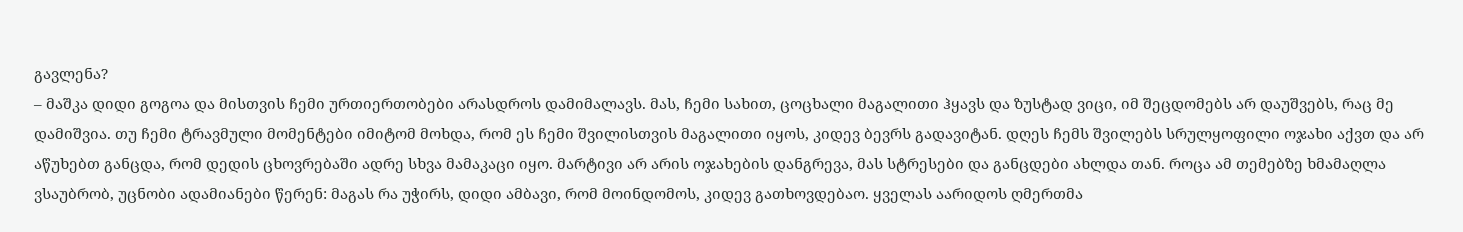გავლენა?
– მაშკა დიდი გოგოა და მისთვის ჩემი ურთიერთობები არასდროს დამიმალავს. მას, ჩემი სახით, ცოცხალი მაგალითი ჰყავს და ზუსტად ვიცი, იმ შეცდომებს არ დაუშვებს, რაც მე დამიშვია. თუ ჩემი ტრავმული მომენტები იმიტომ მოხდა, რომ ეს ჩემი შვილისთვის მაგალითი იყოს, კიდევ ბევრს გადავიტან. დღეს ჩემს შვილებს სრულყოფილი ოჯახი აქვთ და არ აწუხებთ განცდა, რომ დედის ცხოვრებაში ადრე სხვა მამაკაცი იყო. მარტივი არ არის ოჯახების დანგრევა, მას სტრესები და განცდები ახლდა თან. როცა ამ თემებზე ხმამაღლა ვსაუბრობ, უცნობი ადამიანები წერენ: მაგას რა უჭირს, დიდი ამბავი, რომ მოინდომოს, კიდევ გათხოვდებაო. ყველას აარიდოს ღმერთმა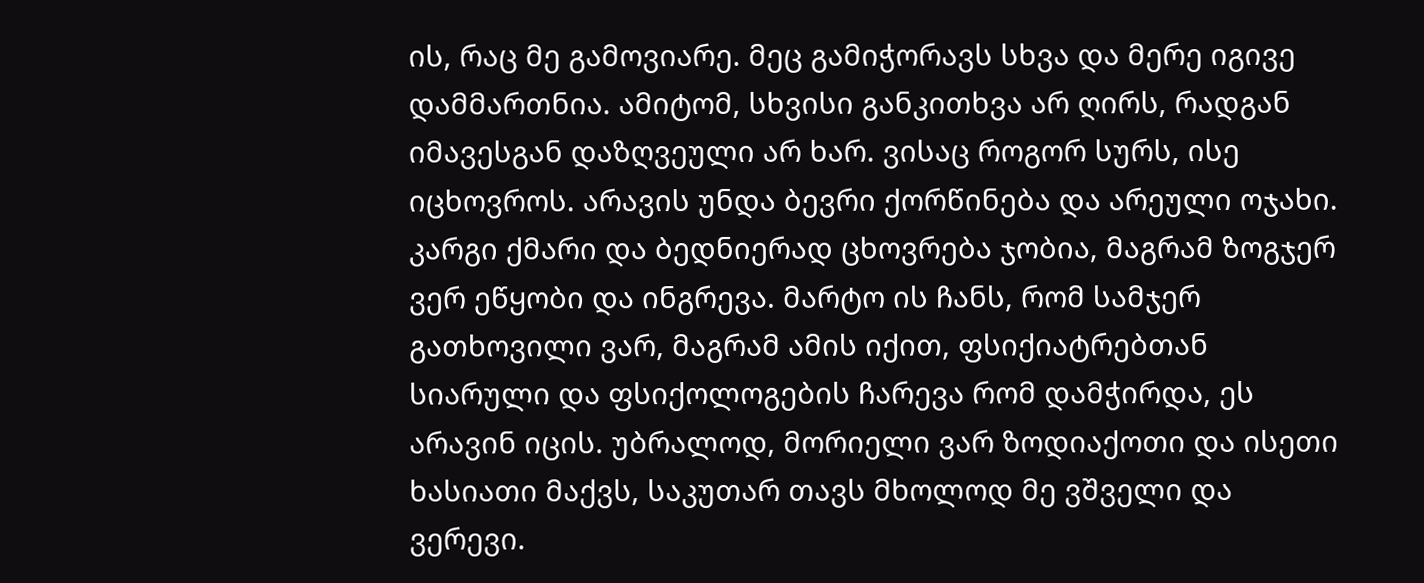ის, რაც მე გამოვიარე. მეც გამიჭორავს სხვა და მერე იგივე დამმართნია. ამიტომ, სხვისი განკითხვა არ ღირს, რადგან იმავესგან დაზღვეული არ ხარ. ვისაც როგორ სურს, ისე იცხოვროს. არავის უნდა ბევრი ქორწინება და არეული ოჯახი. კარგი ქმარი და ბედნიერად ცხოვრება ჯობია, მაგრამ ზოგჯერ ვერ ეწყობი და ინგრევა. მარტო ის ჩანს, რომ სამჯერ გათხოვილი ვარ, მაგრამ ამის იქით, ფსიქიატრებთან სიარული და ფსიქოლოგების ჩარევა რომ დამჭირდა, ეს არავინ იცის. უბრალოდ, მორიელი ვარ ზოდიაქოთი და ისეთი ხასიათი მაქვს, საკუთარ თავს მხოლოდ მე ვშველი და ვერევი.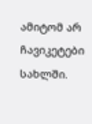ამიტომ არ ჩავიკეტები სახლში.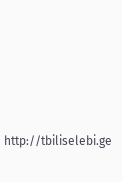http://tbiliselebi.ge